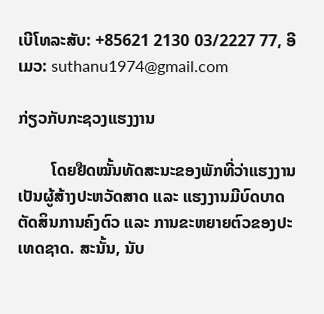ເບີໂທລະສັບ: +85621 2130 03/2227 77, ອີເມວ: suthanu1974@gmail.com

ກ່ຽວກັບກະຊວງແຮງງານ

        ໂດຍຢືດໝັ້ນທັດສະນະຂອງພັກທີ່ວ່າແຮງງານເປັນຜູ້ສ້າງປະຫວັດສາດ ແລະ ແຮງງານມີບົດບາດຕັດສິນການຄົງຕົວ ແລະ ການຂະຫຍາຍຕົວຂອງປະເທດຊາດ. ສະນັ້ນ, ນັບ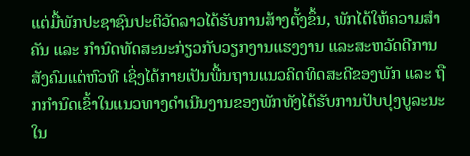ແຕ່ມື້ພັກປະຊາຊົນປະຕິວັດລາວໄດ້ຮັບການສ້າງຕັ້ງຂຶ້ນ, ພັກໄດ້ໃຫ້ຄວາມສໍາຄັນ ແລະ ກໍານົດທັດສະນະກ່ຽວກັບວຽກງານແຮງງານ ແລະສະຫວັດດີການສັງຄົມແຕ່ຫົວທີ ເຊິ່ງໄດ້ກາຍເປັນພື້ນຖານແນວຄິດທິດສະດີຂອງພັກ ແລະ ຖືກກໍານົດເຂົ້າໃນແນວທາງດຳເນີນງານຂອງພັກທັງໄດ້ຮັບການປັບປຸງບູລະນະໃນ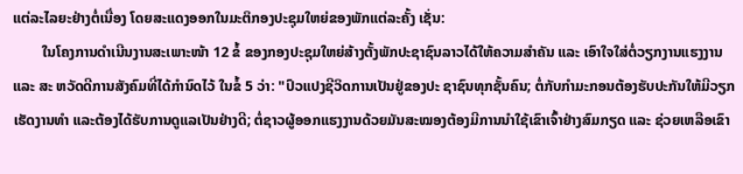ແຕ່ລະໄລຍະຢ່າງຕໍ່ເນື່ອງ ໂດຍສະແດງອອກໃນມະຕິກອງປະຊຸມໃຫຍ່ຂອງພັກແຕ່ລະຄັ້ງ ເຊັ່ນ:
        ໃນໂຄງການດຳເນີນງານສະເພາະໜ້າ 12 ຂໍ້ ຂອງກອງປະຊຸມໃຫຍ່ສ້າງຕັ້ງພັກປະຊາຊົນລາວໄດ້ໃຫ້ຄວາມສໍາຄັນ ແລະ ເອົາໃຈໃສ່ຕໍ່ວຽກງານແຮງງານ ແລະ ສະ ຫວັດດີການສັງຄົມທີ່ໄດ້ກໍານົດໄວ້ ໃນຂໍ້ 5 ວ່າ: "ປົວແປງຊີວິດການເປັນຢູ່ຂອງປະ ຊາຊົນທຸກຊັ້ນຄົນ; ຕໍ່ກັບກຳມະກອນຕ້ອງຮັບປະກັນໃຫ້ມີວຽກເຮັດງານທຳ ແລະຕ້ອງໄດ້ຮັບການດູແລເປັນຢ່າງດີ; ຕໍ່ຊາວຜູ້ອອກແຮງງານດ້ວຍມັນສະໝອງຕ້ອງມີການນຳໃຊ້ເຂົາເຈົ້າຢ່າງສົມກຽດ ແລະ ຊ່ວຍເຫລືອເຂົາ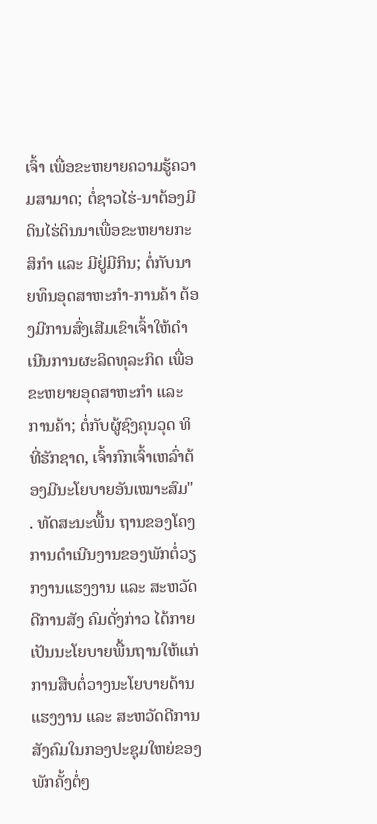ເຈົ້າ ເພື່ອຂະຫຍາຍຄວາມຮູ້ຄວາມສາມາດ; ຕໍ່ຊາວໄຮ່-ນາຕ້ອງມີດິນໄຮ່ດິນນາເພື່ອຂະຫຍາຍກະສິກຳ ແລະ ມີຢູ່ມີກິນ; ຕໍ່ກັບນາຍທຶນອຸດສາຫະກຳ-ການຄ້າ ຕ້ອງມີການສົ່ງເສີມເຂົາເຈົ້າໃຫ້ດໍາເນີນການຜະລິດທຸລະກິດ ເພື່ອຂະຫຍາຍອຸດສາຫະກຳ ແລະ ການຄ້າ; ຕໍ່ກັບຜູ້ຊົງຄຸນວຸດ ທິທີ່ຮັກຊາດ, ເຈົ້າກົກເຈົ້າເຫລົ່າຕ້ອງມີນະໂຍບາຍອັນເໝາະສົມ" . ທັດສະນະພື້ນ ຖານຂອງໂຄງການດຳເນີນງານຂອງພັກຕໍ່ວຽກງານແຮງງານ ແລະ ສະຫວັດດີການສັງ ຄົມດັ່ງກ່າວ ໄດ້ກາຍເປັນນະໂຍບາຍພື້ນຖານໃຫ້ແກ່ການສືບຕໍ່ວາງນະໂຍບາຍດ້ານແຮງງານ ແລະ ສະຫວັດດີການສັງຄົມໃນກອງປະຊຸມໃຫຍ່ຂອງພັກຄັ້ງຕໍ່ໆ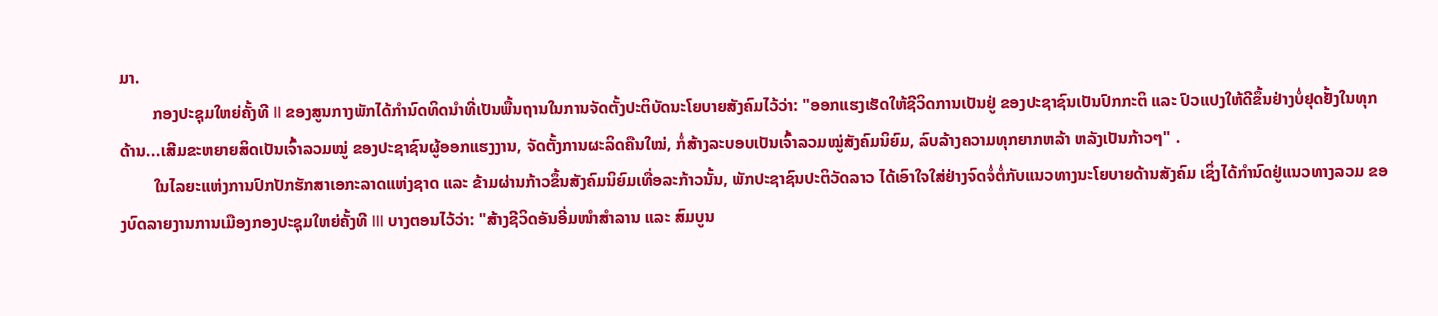ມາ.
        ກອງປະຊຸມໃຫຍ່ຄັ້ງທີ II ຂອງສູນກາງພັກໄດ້ກຳນົດທິດນຳທີ່ເປັນພື້ນຖານໃນການຈັດຕັ້ງປະຕິບັດນະໂຍບາຍສັງຄົມໄວ້ວ່າ: "ອອກແຮງເຮັດໃຫ້ຊີວິດການເປັນຢູ່ ຂອງປະຊາຊົນເປັນປົກກະຕິ ແລະ ປົວແປງໃຫ້ດີຂຶ້ນຢ່າງບໍ່ຢຸດຢັ້ງໃນທຸກດ້ານ...ເສີມຂະຫຍາຍສິດເປັນເຈົ້າລວມໝູ່ ຂອງປະຊາຊົນຜູ້ອອກແຮງງານ, ຈັດຕັ້ງການຜະລິດຄືນໃໝ່, ກໍ່ສ້າງລະບອບເປັນເຈົ້າລວມໝູ່ສັງຄົມນິຍົມ, ລົບລ້າງຄວາມທຸກຍາກຫລ້າ ຫລັງເປັນກ້າວໆ" .
        ໃນໄລຍະແຫ່ງການປົກປັກຮັກສາເອກະລາດແຫ່ງຊາດ ແລະ ຂ້າມຜ່ານກ້າວຂຶ້ນສັງຄົມນິຍົມເທື່ອລະກ້າວນັ້ນ, ພັກປະຊາຊົນປະຕິວັດລາວ ໄດ້ເອົາໃຈໃສ່ຢ່າງຈົດຈໍ່ຕໍ່ກັບແນວທາງນະໂຍບາຍດ້ານສັງຄົມ ເຊິ່ງໄດ້ກຳນົດຢູ່ແນວທາງລວມ ຂອງບົດລາຍງານການເມືອງກອງປະຊຸມໃຫຍ່ຄັ້ງທີ III ບາງຕອນໄວ້ວ່າ: "ສ້າງຊີວິດອັນອີ່ມໜໍາສໍາລານ ແລະ ສົມບູນ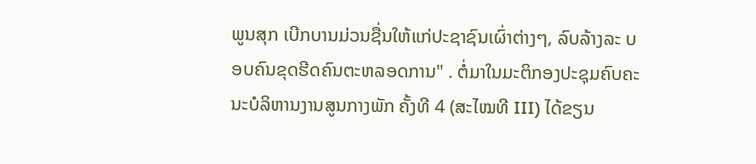ພູນສຸກ ເບີກບານມ່ວນຊື່ນໃຫ້ແກ່ປະຊາຊົນເຜົ່າຕ່າງໆ, ລົບລ້າງລະ ບອບຄົນຂຸດຮີດຄົນຕະຫລອດການ" . ຕໍ່ມາໃນມະຕິກອງປະຊຸມຄົບຄະນະບໍລິຫານງານສູນກາງພັກ ຄັ້ງທີ 4 (ສະໄໝທີ III) ໄດ້ຂຽນ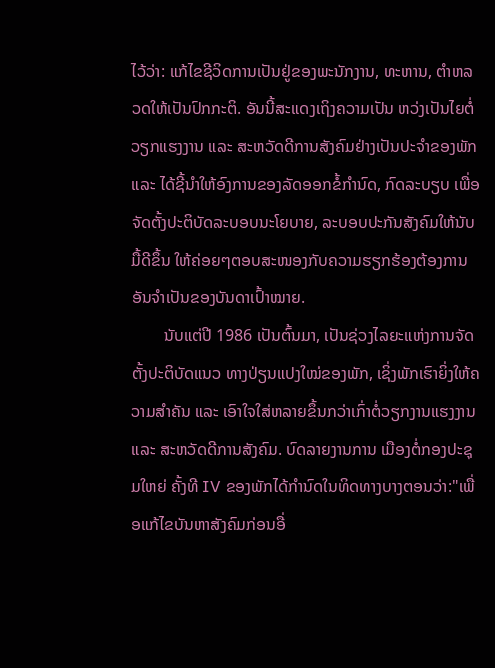ໄວ້ວ່າ: ແກ້ໄຂຊີວິດການເປັນຢູ່ຂອງພະນັກງານ, ທະຫານ, ຕຳຫລວດໃຫ້ເປັນປົກກະຕິ. ອັນນີ້ສະແດງເຖິງຄວາມເປັນ ຫວ່ງເປັນໄຍຕໍ່ວຽກແຮງງານ ແລະ ສະຫວັດດີການສັງຄົມຢ່າງເປັນປະຈຳຂອງພັກແລະ ໄດ້ຊີ້ນຳໃຫ້ອົງການຂອງລັດອອກຂໍ້ກຳນົດ, ກົດລະບຽບ ເພື່ອຈັດຕັ້ງປະຕິບັດລະບອບນະໂຍບາຍ, ລະບອບປະກັນສັງຄົມໃຫ້ນັບມື້ດີຂຶ້ນ ໃຫ້ຄ່ອຍໆຕອບສະໜອງກັບຄວາມຮຽກຮ້ອງຕ້ອງການອັນຈຳເປັນຂອງບັນດາເປົ້າໝາຍ.
        ນັບແຕ່ປີ 1986 ເປັນຕົ້ນມາ, ເປັນຊ່ວງໄລຍະແຫ່ງການຈັດຕັ້ງປະຕິບັດແນວ ທາງປ່ຽນແປງໃໝ່ຂອງພັກ, ເຊິ່ງພັກເຮົາຍິ່ງໃຫ້ຄວາມສໍາຄັນ ແລະ ເອົາໃຈໃສ່ຫລາຍຂຶ້ນກວ່າເກົ່າຕໍ່ວຽກງານແຮງງານ ແລະ ສະຫວັດດີການສັງຄົມ. ບົດລາຍງານການ ເມືອງຕໍ່ກອງປະຊຸມໃຫຍ່ ຄັ້ງທີ IV ຂອງພັກໄດ້ກໍານົດໃນທິດທາງບາງຕອນວ່າ:"ເພື່ອແກ້ໄຂບັນຫາສັງຄົມກ່ອນອື່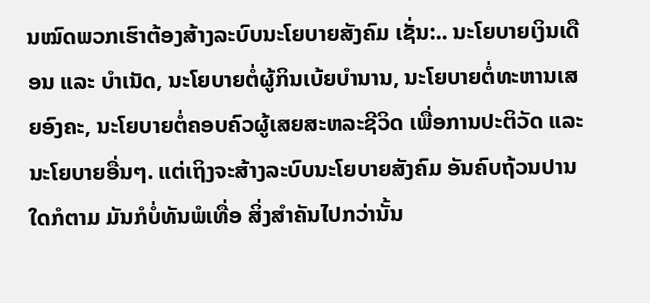ນໝົດພວກເຮົາຕ້ອງສ້າງລະບົບນະໂຍບາຍສັງຄົມ ເຊັ່ນ:.. ນະໂຍບາຍເງິນເດືອນ ແລະ ບຳເນັດ, ນະໂຍບາຍຕໍ່ຜູ້ກິນເບ້ຍບຳນານ, ນະໂຍບາຍຕໍ່ທະຫານເສຍອົງຄະ, ນະໂຍບາຍຕໍ່ຄອບຄົວຜູ້ເສຍສະຫລະຊີວິດ ເພື່ອການປະຕິວັດ ແລະ ນະໂຍບາຍອື່ນໆ. ແຕ່ເຖິງຈະສ້າງລະບົບນະໂຍບາຍສັງຄົມ ອັນຄົບຖ້ວນປານ ໃດກໍຕາມ ມັນກໍບໍ່ທັນພໍເທື່ອ ສິ່ງສຳຄັນໄປກວ່ານັ້ນ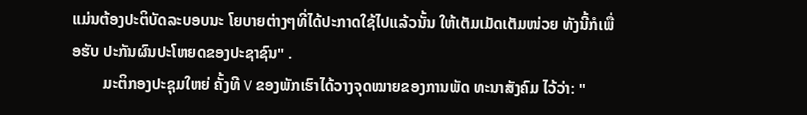ແມ່ນຕ້ອງປະຕິບັດລະບອບນະ ໂຍບາຍຕ່າງໆທີ່ໄດ້ປະກາດໃຊ້ໄປແລ້ວນັ້ນ ໃຫ້ເຕັມເມັດເຕັມໜ່ວຍ ທັງນີ້ກໍເພື່ອຮັບ ປະກັນຜົນປະໂຫຍດຂອງປະຊາຊົນ" .
        ມະຕິກອງປະຊຸມໃຫຍ່ ຄັ້ງທີ V ຂອງພັກເຮົາໄດ້ວາງຈຸດໝາຍຂອງການພັດ ທະນາສັງຄົມ ໄວ້ວ່າ: "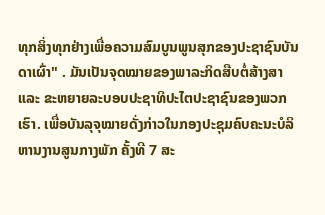ທຸກສິ່ງທຸກຢ່າງເພື່ອຄວາມສົມບູນພູນສຸກຂອງປະຊາຊົນບັນ ດາເຜົ່າ" . ມັນເປັນຈຸດໝາຍຂອງພາລະກິດສືບຕໍ່ສ້າງສາ ແລະ ຂະຫຍາຍລະບອບປະຊາທິປະໄຕປະຊາຊົນຂອງພວກເຮົາ. ເພື່ອບັນລຸຈຸໝາຍດັ່ງກ່າວໃນກອງປະຊຸມຄົບຄະນະບໍລິຫານງານສູນກາງພັກ ຄັ້ງທີ 7 ສະ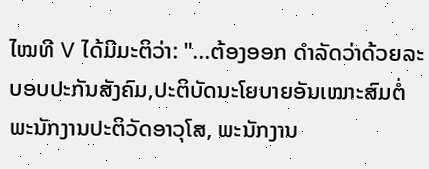ໄໝທີ V ໄດ້ມີມະຕິວ່າ: "...ຕ້ອງອອກ ດຳລັດວ່າດ້ວຍລະບອບປະກັນສັງຄົມ,ປະຕິບັດນະໂຍບາຍອັນເໝາະສົມຕໍ່ພະນັກງານປະຕິວັດອາວຸໂສ, ພະນັກງານ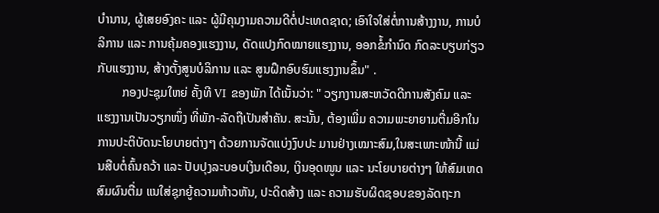ບຳນານ, ຜູ້ເສຍອົງຄະ ແລະ ຜູ້ມີຄຸນງາມຄວາມດີຕໍ່ປະເທດຊາດ; ເອົາໃຈໃສ່ຕໍ່ການສ້າງງານ, ການບໍລິການ ແລະ ການຄຸ້ມຄອງແຮງງານ, ດັດແປງກົດໝາຍແຮງງານ, ອອກຂໍ້ກໍານົດ ກົດລະບຽບກ່ຽວກັບແຮງງານ, ສ້າງຕັ້ງສູນບໍລິການ ແລະ ສູນຝຶກອົບຮົມແຮງງານຂຶ້ນ" .
        ກອງປະຊຸມໃຫຍ່ ຄັ້ງທີ VI ຂອງພັກ ໄດ້ເນັ້ນວ່າ: " ວຽກງານສະຫວັດດີການສັງຄົມ ແລະ ແຮງງານເປັນວຽກໜຶ່ງ ທີ່ພັກ-ລັດຖືເປັນສຳຄັນ. ສະນັ້ນ, ຕ້ອງເພີ່ມ ຄວາມພະຍາຍາມຕື່ມອີກໃນການປະຕິບັດນະໂຍບາຍຕ່າງໆ ດ້ວຍການຈັດແບ່ງງົບປະ ມານຢ່າງເໝາະສົມ,ໃນສະເພາະໜ້ານີ້ ແມ່ນສືບຕໍ່ຄົ້ນຄວ້າ ແລະ ປັບປຸງລະບອບເງິນເດືອນ, ເງິນອຸດໜູນ ແລະ ນະໂຍບາຍຕ່າງໆ ໃຫ້ສົມເຫດສົມຜົນຕື່ມ ແນໃສ່ຊຸກຍູ້ຄວາມຫ້າວຫັນ, ປະດິດສ້າງ ແລະ ຄວາມຮັບຜິດຊອບຂອງລັດຖະກ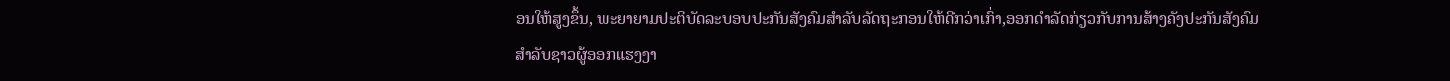ອນໃຫ້ສູງຂຶ້ນ, ພະຍາຍາມປະຕິບັດລະບອບປະກັນສັງຄົມສຳລັບລັດຖະກອນໃຫ້ດີກວ່າເກົ່າ,ອອກດໍາລັດກ່ຽວກັບການສ້າງຄັງປະກັນສັງຄົມສຳລັບຊາວຜູ້ອອກແຮງງາ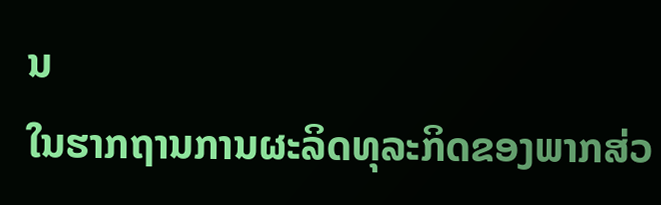ນ
ໃນຮາກຖານການຜະລິດທຸລະກິດຂອງພາກສ່ວ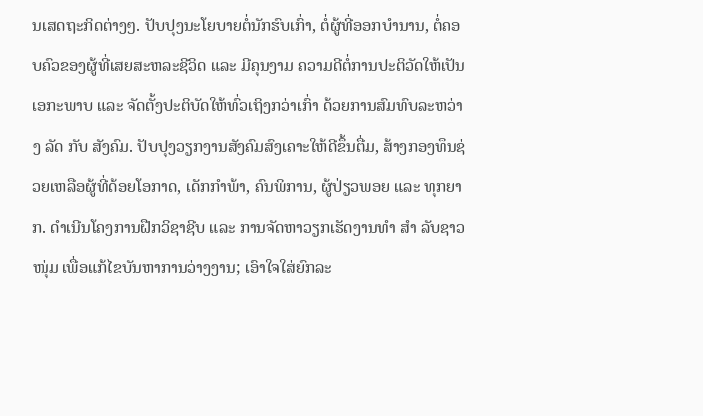ນເສດຖະກິດຕ່າງໆ. ປັບປຸງນະໂຍບາຍຕໍ່ນັກຮົບເກົ່າ, ຕໍ່ຜູ້ທີ່ອອກບຳນານ, ຕໍ່ຄອບຄົວຂອງຜູ້ທີ່ເສຍສະຫລະຊີວິດ ແລະ ມີຄຸນງາມ ຄວາມດີຕໍ່ການປະຕິວັດໃຫ້ເປັນເອກະພາບ ແລະ ຈັດຕັ້ງປະຕິບັດໃຫ້ທົ່ວເຖິງກວ່າເກົ່າ ດ້ວຍການສົມທົບລະຫວ່າງ ລັດ ກັບ ສັງຄົມ. ປັບປຸງວຽກງານສັງຄົມສົງເຄາະໃຫ້ດີຂຶ້ນຕື່ມ, ສ້າງກອງທຶນຊ່ວຍເຫລືອຜູ້ທີ່ດ້ອຍໂອກາດ, ເດັກກໍາພ້າ, ຄົນພິການ, ຜູ້ປ່ຽວພອຍ ແລະ ທຸກຍາກ. ດຳເນີນໂຄງການຝືກວິຊາຊີບ ແລະ ການຈັດຫາວຽກເຮັດງານທຳ ສຳ ລັບຊາວໜຸ່ມ ເພື່ອແກ້ໄຂບັນຫາການວ່າງງານ; ເອົາໃຈໃສ່ຍົກລະ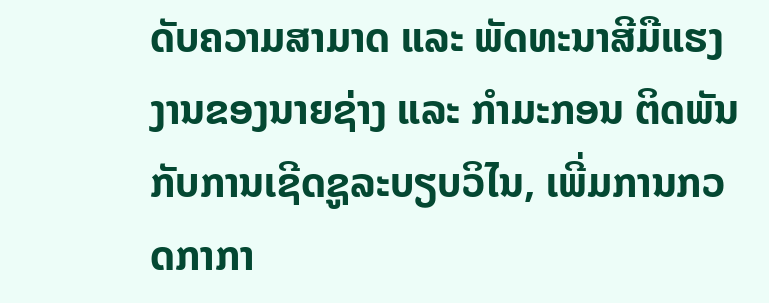ດັບຄວາມສາມາດ ແລະ ພັດທະນາສີມືແຮງງານຂອງນາຍຊ່າງ ແລະ ກຳມະກອນ ຕິດພັນກັບການເຊີດຊູລະບຽບວິໄນ, ເພີ່ມການກວດກາກາ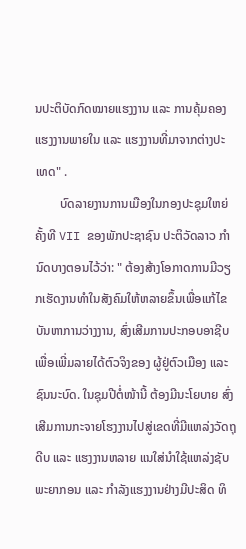ນປະຕິບັດກົດໝາຍແຮງງານ ແລະ ການຄຸ້ມຄອງແຮງງານພາຍໃນ ແລະ ແຮງງານທີ່ມາຈາກຕ່າງປະ ເທດ" .
        ບົດລາຍງານການເມືອງໃນກອງປະຊຸມໃຫຍ່ ຄັ້ງທີ VII ຂອງພັກປະຊາຊົນ ປະຕິວັດລາວ ກຳນົດບາງຕອນໄວ້ວ່າ: " ຕ້ອງສ້າງໂອກາດການມີວຽກເຮັດງານທຳໃນສັງຄົມໃຫ້ຫລາຍຂຶ້ນເພື່ອແກ້ໄຂບັນຫາການວ່າງງານ, ສົ່ງເສີມການປະກອບອາຊີບ ເພື່ອເພີ່ມລາຍໄດ້ຕົວຈິງຂອງ ຜູ້ຢູ່ຕົວເມືອງ ແລະ ຊົນນະບົດ. ໃນຊຸມປີຕໍ່ໜ້ານີ້ ຕ້ອງມີນະໂຍບາຍ ສົ່ງເສີມການກະຈາຍໂຮງງານໄປສູ່ເຂດທີ່ມີແຫລ່ງວັດຖຸດີບ ແລະ ແຮງງານຫລາຍ ແນໃສ່ນຳໃຊ້ແຫລ່ງຊັບພະຍາກອນ ແລະ ກໍາລັງແຮງງານຢ່າງມີປະສິດ ທິ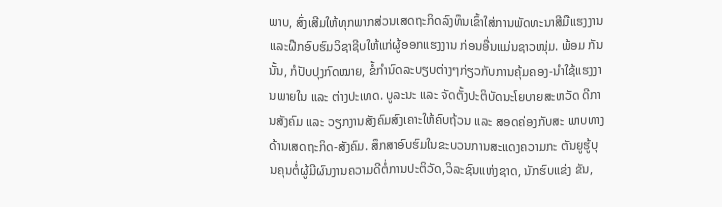ພາບ, ສົ່ງເສີມໃຫ້ທຸກພາກສ່ວນເສດຖະກິດລົງທຶນເຂົ້າໃສ່ການພັດທະນາສີມືແຮງງານ ແລະຝືກອົບຮົມວິຊາຊີບໃຫ້ແກ່ຜູ້ອອກແຮງງານ ກ່ອນອື່ນແມ່ນຊາວໜຸ່ມ. ພ້ອມ ກັນນັ້ນ, ກໍປັບປຸງກົດໝາຍ, ຂໍ້ກໍານົດລະບຽບຕ່າງໆກ່ຽວກັບການຄຸ້ມຄອງ-ນຳໃຊ້ແຮງງານພາຍໃນ ແລະ ຕ່າງປະເທດ. ບູລະນະ ແລະ ຈັດຕັ້ງປະຕິບັດນະໂຍບາຍສະຫວັດ ດີການສັງຄົມ ແລະ ວຽກງານສັງຄົມສົງເຄາະໃຫ້ຄົບຖ້ວນ ແລະ ສອດຄ່ອງກັບສະ ພາບທາງດ້ານເສດຖະກິດ-ສັງຄົມ. ສຶກສາອົບຮົມໃນຂະບວນການສະແດງຄວາມກະ ຕັນຍູຮູ້ບຸນຄຸນຕໍ່ຜູ້ມີຜົນງານຄວາມດີຕໍ່ການປະຕິວັດ,ວິລະຊົນແຫ່ງຊາດ, ນັກຮົບແຂ່ງ ຂັນ,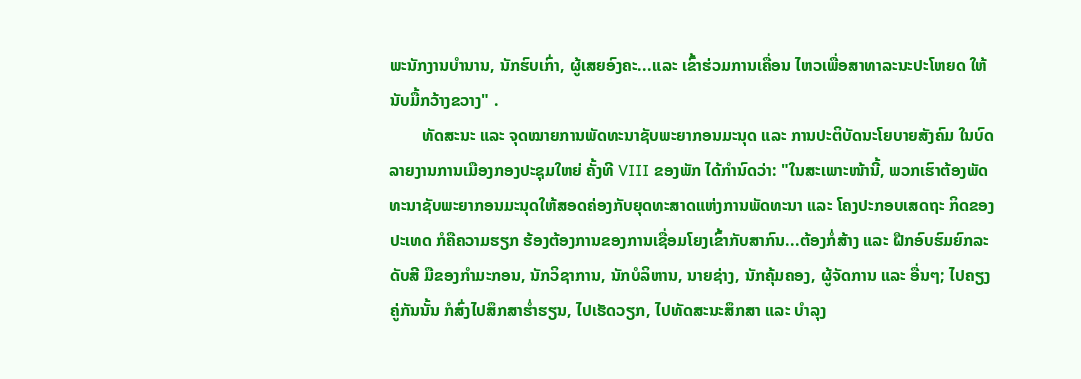ພະນັກງານບຳນານ, ນັກຮົບເກົ່າ, ຜູ້ເສຍອົງຄະ...ແລະ ເຂົ້າຮ່ວມການເຄື່ອນ ໄຫວເພື່ອສາທາລະນະປະໂຫຍດ ໃຫ້ນັບມື້ກວ້າງຂວາງ" .
        ທັດສະນະ ແລະ ຈຸດໝາຍການພັດທະນາຊັບພະຍາກອນມະນຸດ ແລະ ການປະຕິບັດນະໂຍບາຍສັງຄົມ ໃນບົດລາຍງານການເມືອງກອງປະຊຸມໃຫຍ່ ຄັ້ງທີ VIII ຂອງພັກ ໄດ້ກຳນົດວ່າ: "ໃນສະເພາະໜ້ານີ້, ພວກເຮົາຕ້ອງພັດທະນາຊັບພະຍາກອນມະນຸດໃຫ້ສອດຄ່ອງກັບຍຸດທະສາດແຫ່ງການພັດທະນາ ແລະ ໂຄງປະກອບເສດຖະ ກິດຂອງປະເທດ ກໍຄືຄວາມຮຽກ ຮ້ອງຕ້ອງການຂອງການເຊື່ອມໂຍງເຂົ້າກັບສາກົນ...ຕ້ອງກໍ່ສ້າງ ແລະ ຝືກອົບຮົມຍົກລະດັບສີ ມືຂອງກໍາມະກອນ, ນັກວິຊາການ, ນັກບໍລິຫານ, ນາຍຊ່າງ, ນັກຄຸ້ມຄອງ, ຜູ້ຈັດການ ແລະ ອື່ນໆ; ໄປຄຽງຄູ່ກັນນັ້ນ ກໍສົ່ງໄປສຶກສາຮໍ່າຮຽນ, ໄປເຮັດວຽກ, ໄປທັດສະນະສຶກສາ ແລະ ບໍາລຸງ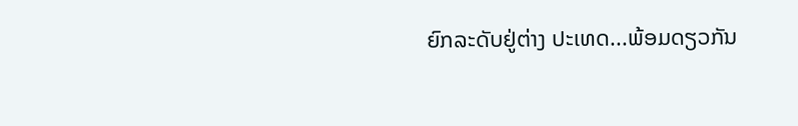ຍົກລະດັບຢູ່ຕ່າງ ປະເທດ...ພ້ອມດຽວກັນ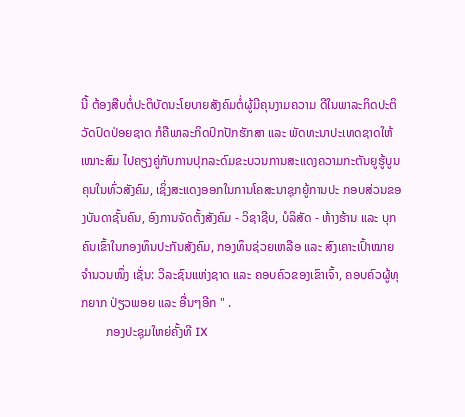ນີ້ ຕ້ອງສືບຕໍ່ປະຕິບັດນະໂຍບາຍສັງຄົມຕໍ່ຜູ້ມີຄຸນງາມຄວາມ ດີໃນພາລະກິດປະຕິວັດປົດປ່ອຍຊາດ ກໍຄືພາລະກິດປົກປັກຮັກສາ ແລະ ພັດທະນາປະເທດຊາດໃຫ້ເໝາະສົມ ໄປຄຽງຄູ່ກັບການປຸກລະດົມຂະບວນການສະແດງຄວາມກະຕັນຍູຮູ້ບູນຄຸນໃນທົ່ວສັງຄົມ, ເຊິ່ງສະແດງອອກໃນການໂຄສະນາຊຸກຍູ້ການປະ ກອບສ່ວນຂອງບັນດາຊັ້ນຄົນ, ອົງການຈັດຕັ້ງສັງຄົມ - ວິຊາຊີບ, ບໍລິສັດ - ຫ້າງຮ້ານ ແລະ ບຸກຄົນເຂົ້າໃນກອງທຶນປະກັນສັງຄົມ, ກອງທຶນຊ່ວຍເຫລືອ ແລະ ສົງເຄາະເປົ້າໝາຍຈໍານວນໜຶ່ງ ເຊັ່ນ: ວິລະຊົນແຫ່ງຊາດ ແລະ ຄອບຄົວຂອງເຂົາເຈົ້າ, ຄອບຄົວຜູ້ທຸກຍາກ ປ່ຽວພອຍ ແລະ ອື່ນໆອີກ " .
        ກອງປະຊຸມໃຫຍ່ຄັ້ງທີ IX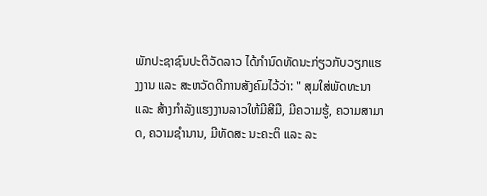ພັກປະຊາຊົນປະຕິວັດລາວ ໄດ້ກຳນົດທັດນະກ່ຽວກັບວຽກແຮງງານ ແລະ ສະຫວັດດີການສັງຄົມໄວ້ວ່າ: " ສຸມໃສ່ພັດທະນາ ແລະ ສ້າງກຳລັງແຮງງານລາວໃຫ້ມີສີມື, ມີຄວາມຮູ້, ຄວາມສາມາດ, ຄວາມຊຳນານ, ມີທັດສະ ນະຄະຕິ ແລະ ລະ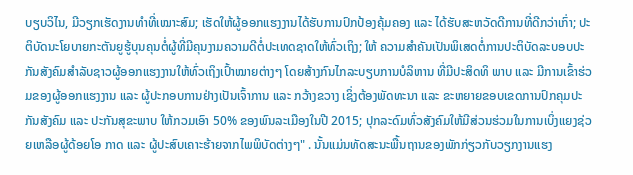ບຽບວິໄນ, ມີວຽກເຮັດງານທຳທີ່ເໝາະສົມ; ເຮັດໃຫ້ຜູ້ອອກແຮງງານໄດ້ຮັບການປົກປ້ອງຄຸ້ມຄອງ ແລະ ໄດ້ຮັບສະຫວັດດີການທີ່ດີກວ່າເກົ່າ; ປະຕິບັດນະໂຍບາຍກະຕັນຍູຮູ້ບຸນຄຸນຕໍ່ຜູ້ທີ່ມີຄຸນງາມຄວາມດີຕໍ່ປະເທດຊາດໃຫ້ທົ່ວເຖິງ; ໃຫ້ ຄວາມສໍາຄັນເປັນພິເສດຕໍ່ການປະຕິບັດລະບອບປະກັນສັງຄົມສໍາລັບຊາວຜູ້ອອກແຮງງານໃຫ້ທົ່ວເຖິງເປົ້າໝາຍຕ່າງໆ ໂດຍສ້າງກົນໄກລະບຽບການບໍລິຫານ ທີ່ມີປະສິດທິ ພາບ ແລະ ມີການເຂົ້າຮ່ວມຂອງຜູ້ອອກແຮງງານ ແລະ ຜູ້ປະກອບການຢ່າງເປັນເຈົ້າການ ແລະ ກວ້າງຂວາງ ເຊິ່ງຕ້ອງພັດທະນາ ແລະ ຂະຫຍາຍຂອບເຂດການປົກຄຸມປະກັນສັງຄົມ ແລະ ປະກັນສຸຂະພາບ ໃຫ້ກວມເອົາ 50% ຂອງພົນລະເມືອງໃນປີ 2015; ປຸກລະດົມທົ່ວສັງຄົມໃຫ້ມີສ່ວນຮ່ວມໃນການເບິ່ງແຍງຊ່ວຍເຫລືອຜູ້ດ້ອຍໂອ ກາດ ແລະ ຜູ້ປະສົບເຄາະຮ້າຍຈາກໄພພິບັດຕ່າງໆ" . ນັ້ນແມ່ນທັດສະນະພື້ນຖານຂອງພັກກ່ຽວກັບວຽກງານແຮງ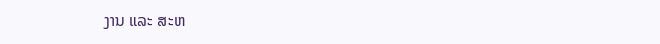ງານ ແລະ ສະຫ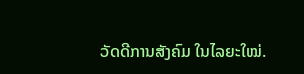ວັດດີການສັງຄົມ ໃນໄລຍະໃໝ່.